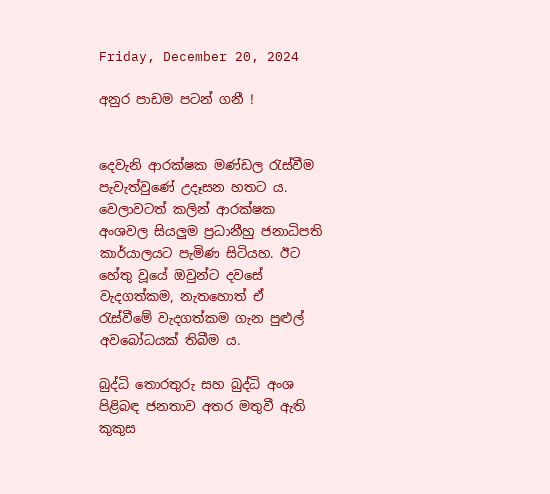Friday, December 20, 2024

අනුර පාඩම පටන් ගනී !


දෙවැනි ආරක්ෂක මණ්ඩල රැස්වීම පැවැත්වුණේ උදෑසන හතට ය. වෙලාවටත් කලින් ආරක්ෂක අංශවල සියලුම ප්‍රධානීහු ජනාධිපති කාර්යාලයට පැමිණ සිටියහ. ඊට හේතු වූයේ ඔවුන්ට දවසේ වැදගත්කම, නැතහොත් ඒ රැස්වීමේ වැදගත්කම ගැන පුළුල් අවබෝධයක් තිබීම ය.

බුද්ධි තොරතුරු සහ බුද්ධි අංශ පිළිබඳ ජනතාව අතර මතුවී ඇති කුකුස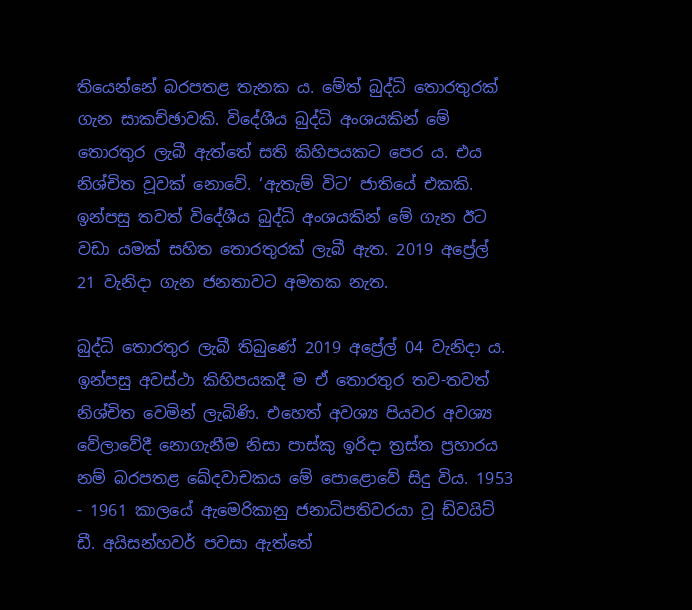තියෙන්නේ බරපතළ තැනක ය. මේත් බුද්ධි තොරතුරක් ගැන සාකච්ඡාවකි. විදේශීය බුද්ධි අංශයකින් මේ තොරතුර ලැබී ඇත්තේ සති කිහිපයකට පෙර ය. එය නිශ්චිත වූවක් නොවේ. ‘ඇතැම් විට’ ජාතියේ එකකි. ඉන්පසු තවත් විදේශීය බුද්ධි අංශයකින් මේ ගැන ඊට වඩා යමක් සහිත තොරතුරක් ලැබී ඇත. 2019 අප්‍රේල් 21 වැනිදා ගැන ජනතාවට අමතක නැත.

බුද්ධි තොරතුර ලැබී තිබුණේ 2019 අප්‍රේල් 04 වැනිදා ය. ඉන්පසු අවස්ථා කිහිපයකදී ම ඒ තොරතුර තව-තවත් නිශ්චිත වෙමින් ලැබිණි. එහෙත් අවශ්‍ය පියවර අවශ්‍ය වේලාවේදී නොගැනීම නිසා පාස්කු ඉරිදා ත්‍රස්ත ප්‍රහාරය නම් බරපතළ ඛේදවාචකය මේ පොළොවේ සිදු විය. 1953 - 1961 කාලයේ ඇමෙරිකානු ජනාධිපතිවරයා වූ ඩ්වයිට් ඩී. අයිසන්හවර් පවසා ඇත්තේ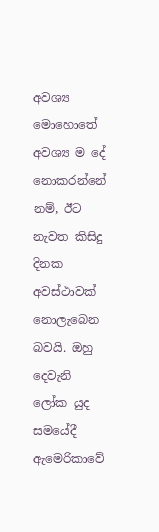අවශ්‍ය මොහොතේ අවශ්‍ය ම දේ නොකරන්නේ නම්, ඊට නැවත කිසිදු දිනක අවස්ථාවක් නොලැබෙන බවයි. ඔහු දෙවැනි ලෝක යුද සමයේදී ඇමෙරිකාවේ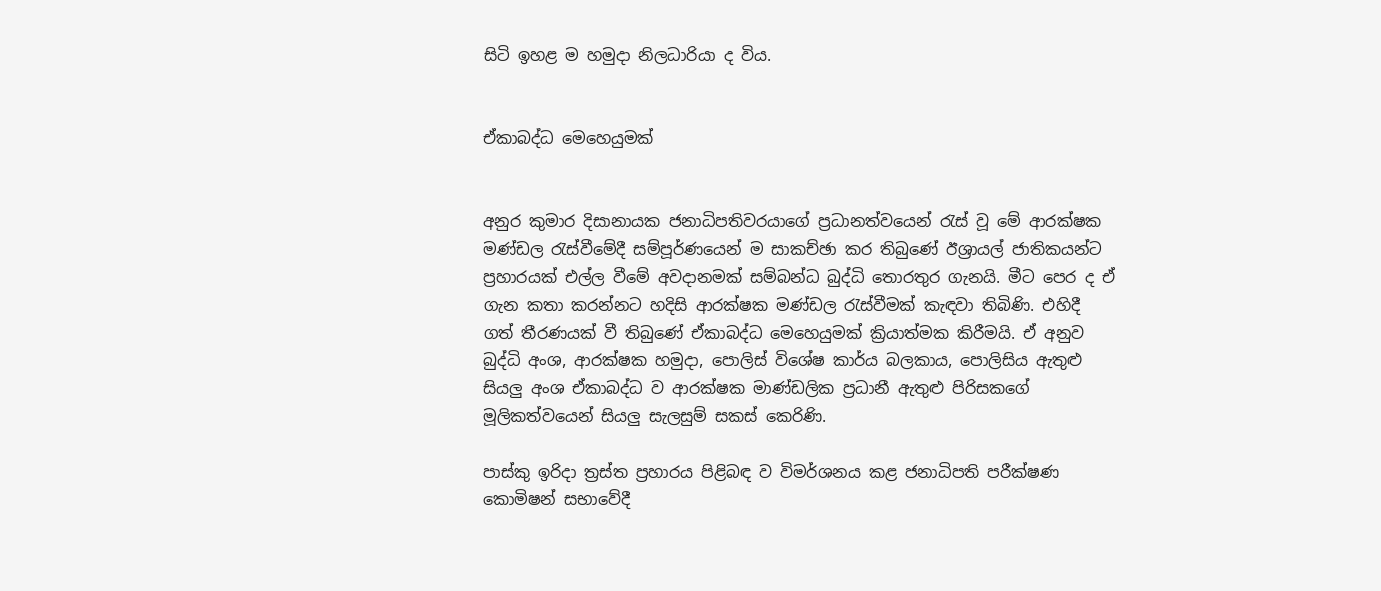සිටි ඉහළ ම හමුදා නිලධාරියා ද විය.


ඒකාබද්ධ මෙහෙයුමක්


අනුර කුමාර දිසානායක ජනාධිපතිවරයාගේ ප්‍රධානත්වයෙන් රැස් වූ මේ ආරක්ෂක මණ්ඩල රැස්වීමේදී සම්පූර්ණයෙන් ම සාකච්ඡා කර තිබුණේ ඊශ්‍රායල් ජාතිකයන්ට ප්‍රහාරයක් එල්ල වීමේ අවදානමක් සම්බන්ධ බුද්ධි තොරතුර ගැනයි. මීට පෙර ද ඒ ගැන කතා කරන්නට හදිසි ආරක්ෂක මණ්ඩල රැස්වීමක් කැඳවා තිබිණි. එහිදී ගත් තීරණයක් වී තිබුණේ ඒකාබද්ධ මෙහෙයුමක් ක්‍රියාත්මක කිරීමයි. ඒ අනුව බුද්ධි අංශ, ආරක්ෂක හමුදා, පොලිස් විශේෂ කාර්ය බලකාය, පොලිසිය ඇතුළු සියලු අංශ ඒකාබද්ධ ව ආරක්ෂක මාණ්ඩලික ප්‍රධානී ඇතුළු පිරිසකගේ මූලිකත්වයෙන් සියලු සැලසුම් සකස් කෙරිණි.

පාස්කු ඉරිදා ත්‍රස්ත ප්‍රහාරය පිළිබඳ ව විමර්ශනය කළ ජනාධිපති පරීක්ෂණ කොමිෂන් සභාවේදී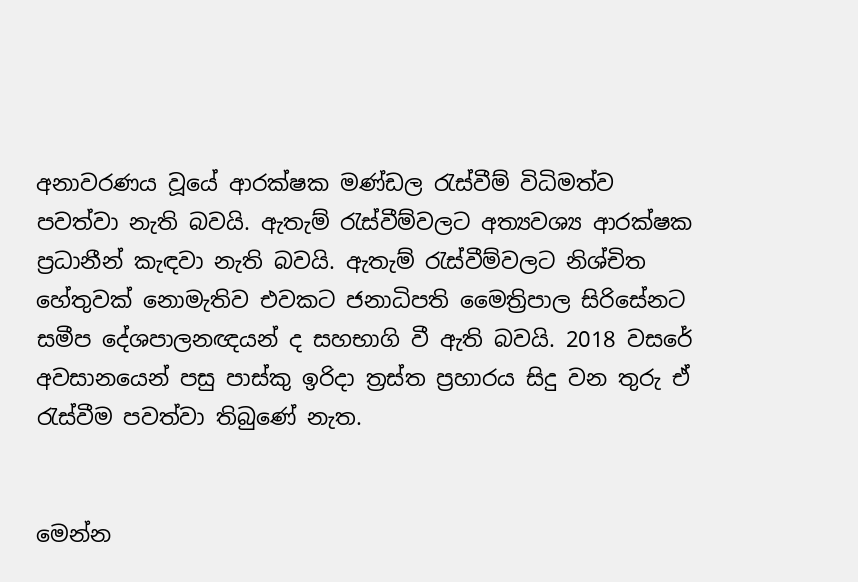අනාවරණය වූයේ ආරක්ෂක මණ්ඩල රැස්වීම් විධිමත්ව පවත්වා නැති බවයි. ඇතැම් රැස්වීම්වලට අත්‍යවශ්‍ය ආරක්ෂක ප්‍රධානීන් කැඳවා නැති බවයි. ඇතැම් රැස්වීම්වලට නිශ්චිත හේතුවක් නොමැතිව එවකට ජනාධිපති මෛත්‍රිපාල සිරිසේනට සමීප දේශපාලනඥයන් ද සහභාගි වී ඇති බවයි. 2018 වසරේ අවසානයෙන් පසු පාස්කු ඉරිදා ත්‍රස්ත ප්‍රහාරය සිදු වන තුරු ඒ රැස්වීම පවත්වා තිබුණේ නැත.


මෙන්න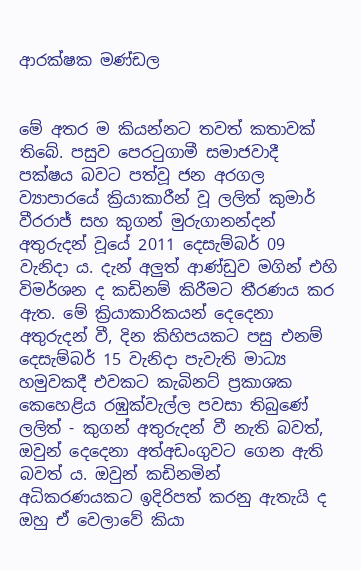ආරක්ෂක මණ්ඩල


මේ අතර ම කියන්නට තවත් කතාවක් තිබේ. පසුව පෙරටුගාමී සමාජවාදී පක්ෂය බවට පත්වූ ජන අරගල ව්‍යාපාරයේ ක්‍රියාකාරීන් වූ ලලිත් කුමාර් වීරරාජ් සහ කුගන් මුරුගානන්දන් අතුරුදන් වූයේ 2011 දෙසැම්බර් 09 වැනිදා ය. දැන් අලුත් ආණ්ඩුව මගින් එහි විමර්ශන ද කඩිනම් කිරීමට තීරණය කර ඇත. මේ ක්‍රියාකාරිකයන් දෙදෙනා අතුරුදන් වී, දින කිහිපයකට පසු එනම් දෙසැම්බර් 15 වැනිදා පැවැති මාධ්‍ය හමුවකදී එවකට කැබිනට් ප්‍රකාශක කෙහෙළිය රඹුක්වැල්ල පවසා තිබුණේ ලලිත් - කුගන් අතුරුදන් වී නැති බවත්, ඔවුන් දෙදෙනා අත්අඩංගුවට ගෙන ඇති බවත් ය. ඔවුන් කඩිනමින් අධිකරණයකට ඉදිරිපත් කරනු ඇතැයි ද ඔහු ඒ වෙලාවේ කියා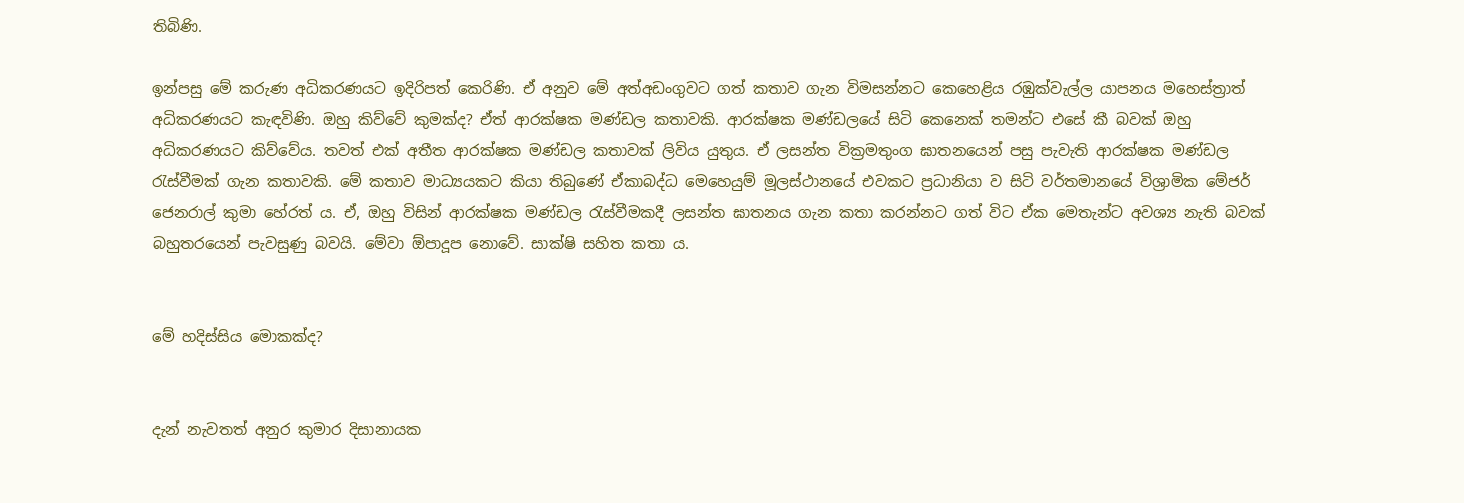තිබිණි.

ඉන්පසු මේ කරුණ අධිකරණයට ඉදිරිපත් කෙරිණි. ඒ අනුව මේ අත්අඩංගුවට ගත් කතාව ගැන විමසන්නට කෙහෙළිය රඹුක්වැල්ල යාපනය මහෙස්ත්‍රාත් අධිකරණයට කැඳවිණි. ඔහු කිව්වේ කුමක්ද? ඒත් ආරක්ෂක මණ්ඩල කතාවකි. ආරක්ෂක මණ්ඩලයේ සිටි කෙනෙක් තමන්ට එසේ කී බවක් ඔහු අධිකරණයට කිව්වේය. තවත් එක් අතීත ආරක්ෂක මණ්ඩල කතාවක් ලිවිය යුතුය. ඒ ලසන්ත වික්‍රමතුංග ඝාතනයෙන් පසු පැවැති ආරක්ෂක මණ්ඩල රැස්වීමක් ගැන කතාවකි. මේ කතාව මාධ්‍යයකට කියා තිබුණේ ඒකාබද්ධ මෙහෙයුම් මූලස්ථානයේ එවකට ප්‍රධානියා ව සිටි වර්තමානයේ විශ්‍රාමික මේජර් ජෙනරාල් කුමා හේරත් ය. ඒ, ඔහු විසින් ආරක්ෂක මණ්ඩල රැස්වීමකදී ලසන්ත ඝාතනය ගැන කතා කරන්නට ගත් විට ඒක මෙතැන්ට අවශ්‍ය නැති බවක් බහුතරයෙන් පැවසුණු බවයි. මේවා ඕපාදූප නොවේ. සාක්ෂි සහිත කතා ය.


මේ හදිස්සිය මොකක්ද?


දැන් නැවතත් අනුර කුමාර දිසානායක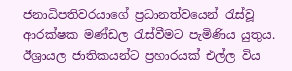ජනාධිපතිවරයාගේ ප්‍රධානත්වයෙන් රැස්වූ ආරක්ෂක මණ්ඩල රැස්වීමට පැමිණිය යුතුය. ඊශ්‍රායල ජාතිකයන්ට ප්‍රහාරයක් එල්ල විය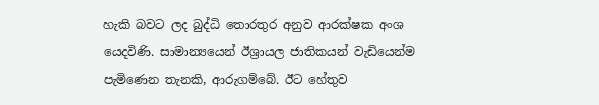හැකි බවට ලද බුද්ධි තොරතුර අනුව ආරක්ෂක අංශ යෙදවිණි. සාමාන්‍යයෙන් ඊශ්‍රායල ජාතිකයන් වැඩියෙන්ම පැමිණෙන තැනකි, ආරුගම්බේ. ඊට හේතුව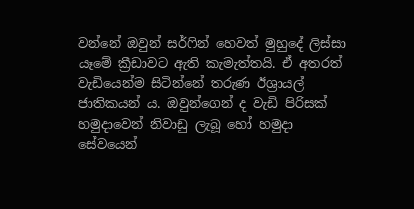වන්නේ ඔවුන් සර්ෆින් හෙවත් මුහුදේ ලිස්සා යෑමේ ක්‍රීඩාවට ඇති කැමැත්තයි. ඒ අතරත් වැඩියෙන්ම සිටින්නේ තරුණ ඊශ්‍රායල් ජාතිකයන් ය. ඔවුන්ගෙන් ද වැඩි පිරිසක් හමුදාවෙන් නිවාඩු ලැබූ හෝ හමුදා සේවයෙන්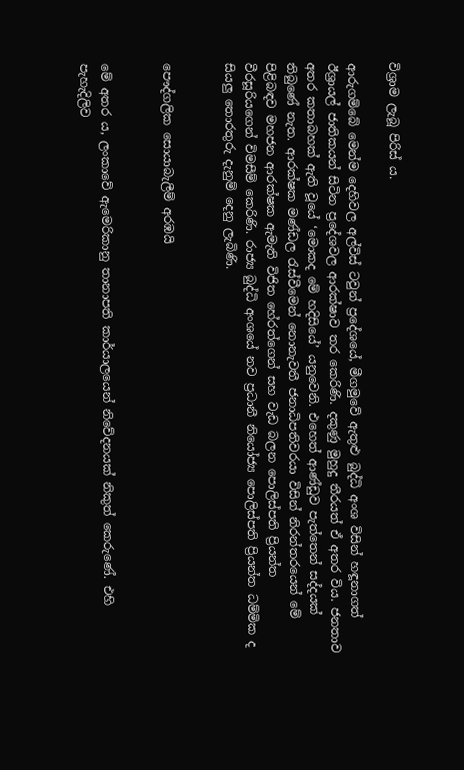විශ්‍රාම ලැබූ පිරිස් ය.

ආරුගම්බේ මෙන්ම දෙහිවල අල්විස් ටවුන් ප්‍රදේශයේ, මීගමුවේ ඇතුළු බුද්ධි අංශ විසින් හඳූනාගත් ඊශ්‍රායල් ජාතිකයන් සිටින ප්‍රදේශවල ආරක්ෂාව තර කෙරිණි. දකුණු මුහුදු තීරයත් ඒ අතර විය. ජනතාව අතර කතාබහක් ඇති වූයේ ‘මොකද මේ හදිසියේ’ යනුවෙනි. එහෙත් ආණ්ඩුව පැත්තෙන් සද්දයක් තිබුණේ නැත. ආරක්ෂක මණ්ඩල රැස්වීමෙන් නොනැවතී ජනාධිපතිවරයා විසින් නිරන්තරයෙන් මේ පිළිබඳව මහජන ආරක්ෂක ඇමැති විජිත හේරත්ගෙන් සහ වැඩ බලන පොලිස්පති ප්‍රියන්ත වීරසූරියගෙන් විමසීම් කෙරිණි. රාජ්‍ය බුද්ධි අංශයේ නව ප්‍රධානී නියෝජ්‍ය පොලිස්පති ප්‍රියන්ත ධම්මික ද සියලු තොරතුරු දැනුම් දෙනු ලැබිණි.


පෞද්ගලික සොයාබැලීම් අරඹයි


මේ අතර ය, ලංකාවේ ඇමෙරිකානු තානාපති කාර්යාලයෙන් නිවේදනයක් නිකුත් කෙරුණේ. එහි පැහැදිලිව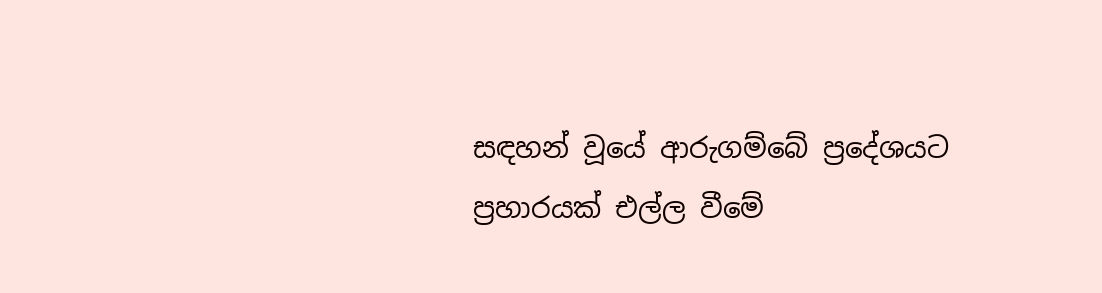සඳහන් වූයේ ආරුගම්බේ ප්‍රදේශයට ප්‍රහාරයක් එල්ල වීමේ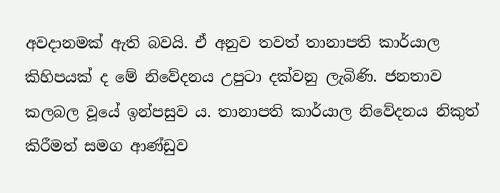අවදානමක් ඇති බවයි. ඒ අනුව තවත් තානාපති කාර්යාල කිහිපයක් ද මේ නිවේදනය උපුටා දක්වනු ලැබිණි. ජනතාව කලබල වූයේ ඉන්පසුව ය. තානාපති කාර්යාල නිවේදනය නිකුත් කිරීමත් සමග ආණ්ඩුව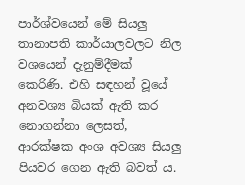පාර්ශ්වයෙන් මේ සියලු තානාපති කාර්යාලවලට නිල වශයෙන් දැනුම්දීමක් කෙරිණි. එහි සඳහන් වූයේ අනවශ්‍ය බියක් ඇති කර නොගන්නා ලෙසත්, ආරක්ෂක අංශ අවශ්‍ය සියලු පියවර ගෙන ඇති බවත් ය.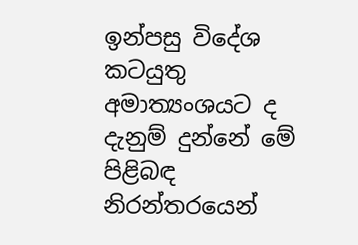ඉන්පසු විදේශ කටයුතු අමාත්‍යංශයට ද දැනුම් දුන්නේ මේ පිළිබඳ නිරන්තරයෙන්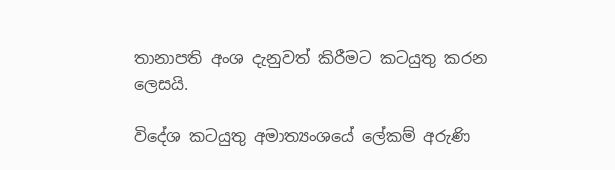තානාපති අංශ දැනුවත් කිරීමට කටයුතු කරන ලෙසයි.

විදේශ කටයුතු අමාත්‍යංශයේ ලේකම් අරුණි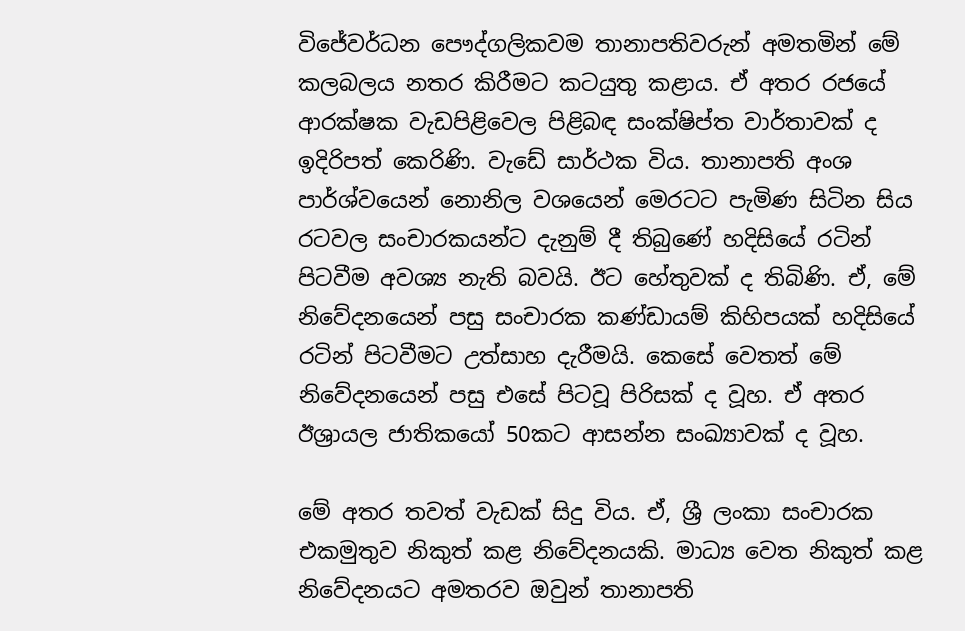විජේවර්ධන පෞද්ගලිකවම තානාපතිවරුන් අමතමින් මේ කලබලය නතර කිරීමට කටයුතු කළාය. ඒ අතර රජයේ ආරක්ෂක වැඩපිළිවෙල පිළිබඳ සංක්ෂිප්ත වාර්තාවක් ද ඉදිරිපත් කෙරිණි. වැඩේ සාර්ථක විය. තානාපති අංශ පාර්ශ්වයෙන් නොනිල වශයෙන් මෙරටට පැමිණ සිටින සිය රටවල සංචාරකයන්ට දැනුම් දී තිබුණේ හදිසියේ රටින් පිටවීම අවශ්‍ය නැති බවයි. ඊට හේතුවක් ද තිබිණි. ඒ, මේ නිවේදනයෙන් පසු සංචාරක කණ්ඩායම් කිහිපයක් හදිසියේ රටින් පිටවීමට උත්සාහ දැරීමයි. කෙසේ වෙතත් මේ නිවේදනයෙන් පසු එසේ පිටවූ පිරිසක් ද වූහ. ඒ අතර ඊශ්‍රායල ජාතිකයෝ 50කට ආසන්න සංඛ්‍යාවක් ද වූහ.

මේ අතර තවත් වැඩක් සිදු විය. ඒ, ශ්‍රී ලංකා සංචාරක එකමුතුව නිකුත් කළ නිවේදනයකි. මාධ්‍ය වෙත නිකුත් කළ නිවේදනයට අමතරව ඔවුන් තානාපති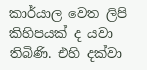කාර්යාල වෙත ලිපි කිහිපයක් ද යවා තිබිණි. එහි දක්වා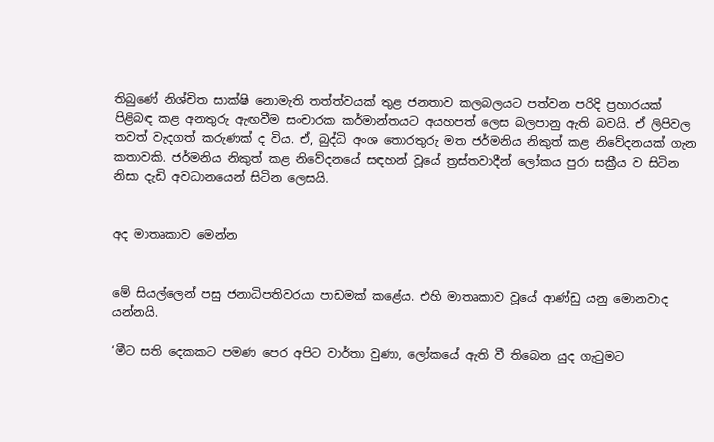තිබුණේ නිශ්චිත සාක්ෂි නොමැති තත්ත්වයක් තුළ ජනතාව කලබලයට පත්වන පරිදි ප්‍රහාරයක් පිළිබඳ කළ අනතුරු ඇඟවීම සංචාරක කර්මාන්තයට අයහපත් ලෙස බලපානු ඇති බවයි. ඒ ලිපිවල තවත් වැදගත් කරුණක් ද විය. ඒ, බුද්ධි අංශ තොරතුරු මත ජර්මනිය නිකුත් කළ නිවේදනයක් ගැන කතාවකි. ජර්මනිය නිකුත් කළ නිවේදනයේ සඳහන් වූයේ ත්‍රස්තවාදීන් ලෝකය පුරා සක්‍රීය ව සිටින නිසා දැඩි අවධානයෙන් සිටින ලෙසයි.


අද මාතෘකාව මෙන්න


මේ සියල්ලෙන් පසු ජනාධිපතිවරයා පාඩමක් කළේය. එහි මාතෘකාව වූයේ ආණ්ඩු යනු මොනවාද යන්නයි.

‘මීට සති දෙකකට පමණ පෙර අපිට වාර්තා වුණා, ලෝකයේ ඇති වී තිබෙන යුද ගැටුමට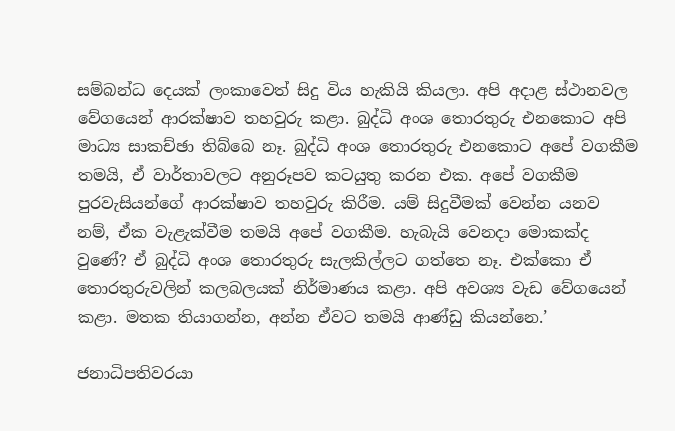සම්බන්ධ දෙයක් ලංකාවෙත් සිදු විය හැකියි කියලා. අපි අදාළ ස්ථානවල වේගයෙන් ආරක්ෂාව තහවුරු කළා. බුද්ධි අංශ තොරතුරු එනකොට අපි මාධ්‍ය සාකච්ඡා තිබ්බෙ නෑ. බුද්ධි අංශ තොරතුරු එනකොට අපේ වගකීම තමයි, ඒ වාර්තාවලට අනුරූපව කටයුතු කරන එක. අපේ වගකීම පුරවැසියන්ගේ ආරක්ෂාව තහවුරු කිරීම. යම් සිදුවීමක් වෙන්න යනව නම්, ඒක වැළැක්වීම තමයි අපේ වගකීම. හැබැයි වෙනදා මොකක්ද වුණේ? ඒ බුද්ධි අංශ තොරතුරු සැලකිල්ලට ගත්තෙ නෑ. එක්කො ඒ තොරතුරුවලින් කලබලයක් නිර්මාණය කළා. අපි අවශ්‍ය වැඩ වේගයෙන් කළා. මතක තියාගන්න, අන්න ඒවට තමයි ආණ්ඩු කියන්නෙ.’

ජනාධිපතිවරයා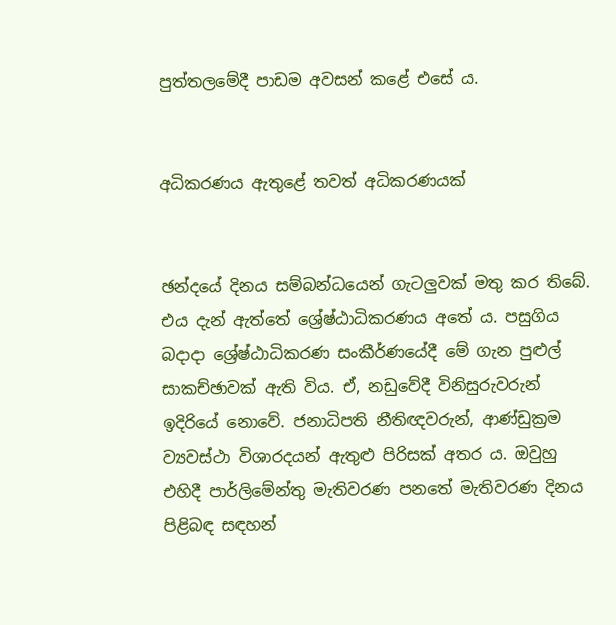පුත්තලමේදී පාඩම අවසන් කළේ එසේ ය.


අධිකරණය ඇතුළේ තවත් අධිකරණයක්


ඡන්දයේ දිනය සම්බන්ධයෙන් ගැටලුවක් මතු කර තිබේ. එය දැන් ඇත්තේ ශ්‍රේෂ්ඨාධිකරණය අතේ ය. පසුගිය බදාදා ශ්‍රේෂ්ඨාධිකරණ සංකීර්ණයේදී මේ ගැන පුළුල් සාකච්ඡාවක් ඇති විය. ඒ, නඩුවේදී විනිසුරුවරුන් ඉදිරියේ නොවේ. ජනාධිපති නීතිඥවරුන්, ආණ්ඩුක්‍රම ව්‍යවස්ථා විශාරදයන් ඇතුළු පිරිසක් අතර ය. ඔවුහු එහිදී පාර්ලිමේන්තු මැතිවරණ පනතේ මැතිවරණ දිනය පිළිබඳ සඳහන්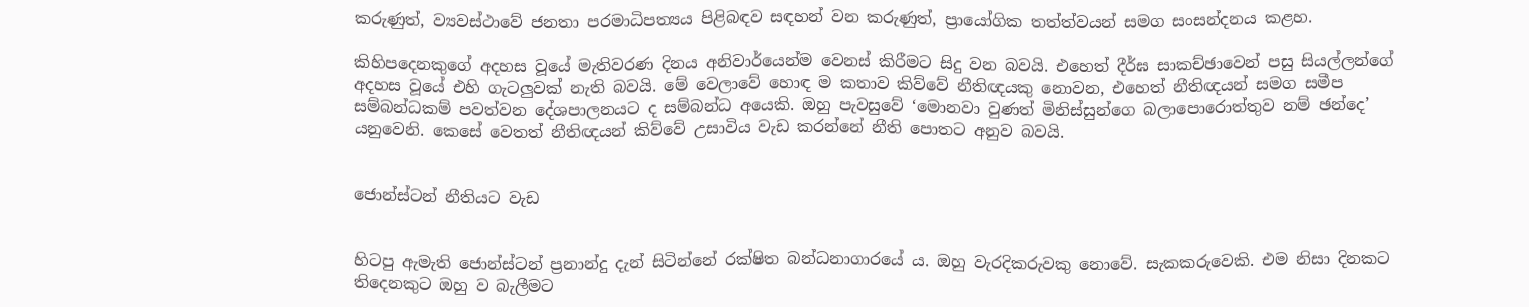කරුණුත්, ව්‍යවස්ථාවේ ජනතා පරමාධිපත්‍යය පිළිබඳව සඳහන් වන කරුණුත්, ප්‍රායෝගික තත්ත්වයන් සමග සංසන්දනය කළහ.

කිහිපදෙනකුගේ අදහස වූයේ මැතිවරණ දිනය අනිවාර්යෙන්ම වෙනස් කිරීමට සිදු වන බවයි. එහෙත් දීර්ඝ සාකච්ඡාවෙන් පසු සියල්ලන්ගේ අදහස වූයේ එහි ගැටලුවක් නැති බවයි. මේ වෙලාවේ හොඳ ම කතාව කිව්වේ නීතිඥයකු නොවන, එහෙත් නීතිඥයන් සමග සමීප සම්බන්ධකම් පවත්වන දේශපාලනයට ද සම්බන්ධ අයෙකි. ඔහු පැවසුවේ ‘මොනවා වුණත් මිනිස්සුන්ගෙ බලාපොරොත්තුව නම් ඡන්දෙ’ යනුවෙනි. කෙසේ වෙතත් නීතිඥයන් කිව්වේ උසාවිය වැඩ කරන්නේ නීති පොතට අනුව බවයි.


ජොන්ස්ටන් නීතියට වැඩ


හිටපු ඇමැති ජොන්ස්ටන් ප්‍රනාන්දු දැන් සිටින්නේ රක්ෂිත බන්ධනාගාරයේ ය. ඔහු වැරදිකරුවකු නොවේ. සැකකරුවෙකි. එම නිසා දිනකට තිදෙනකුට ඔහු ව බැලීමට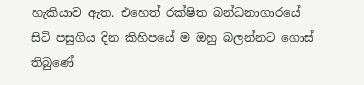හැකියාව ඇත. එහෙත් රක්ෂිත බන්ධනාගාරයේ සිටි පසුගිය දින කිහිපයේ ම ඔහු බලන්නට ගොස් තිබුණේ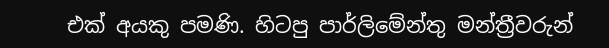එක් අයකු පමණි. හිටපු පාර්ලිමේන්තු මන්ත්‍රීවරුන්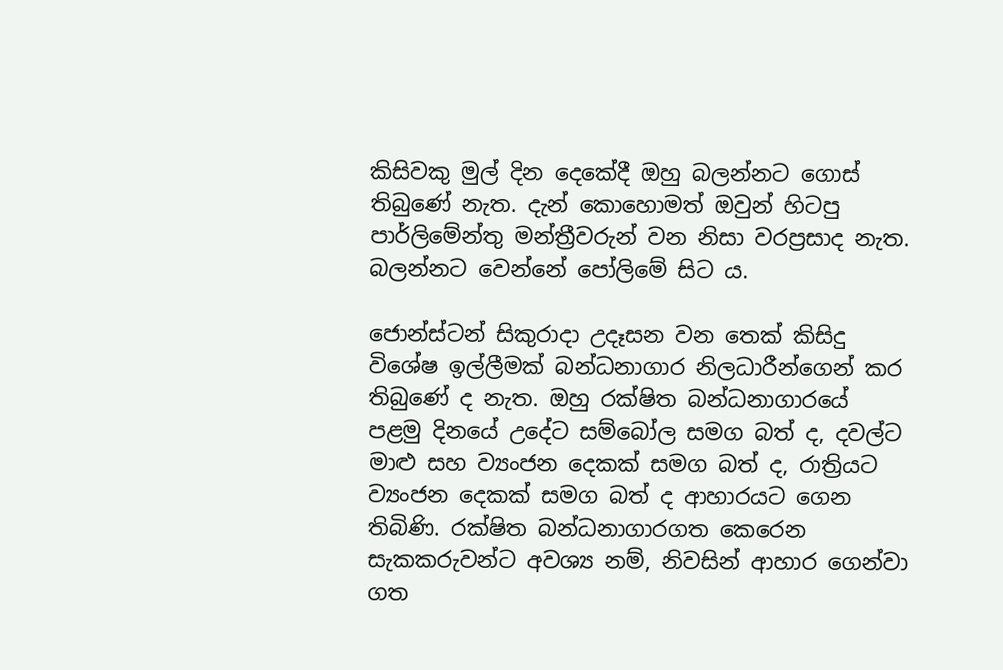කිසිවකු මුල් දින දෙකේදී ඔහු බලන්නට ගොස් තිබුණේ නැත. දැන් කොහොමත් ඔවුන් හිටපු පාර්ලිමේන්තු මන්ත්‍රීවරුන් වන නිසා වරප්‍රසාද නැත. බලන්නට වෙන්නේ පෝලිමේ සිට ය.

ජොන්ස්ටන් සිකුරාදා උදෑසන වන තෙක් කිසිදු විශේෂ ඉල්ලීමක් බන්ධනාගාර නිලධාරීන්ගෙන් කර තිබුණේ ද නැත. ඔහු රක්ෂිත බන්ධනාගාරයේ පළමු දිනයේ උදේට සම්බෝල සමග බත් ද, දවල්ට මාළු සහ ව්‍යංජන දෙකක් සමග බත් ද, රාත්‍රියට ව්‍යංජන දෙකක් සමග බත් ද ආහාරයට ගෙන තිබිණි. රක්ෂිත බන්ධනාගාරගත කෙරෙන සැකකරුවන්ට අවශ්‍ය නම්, නිවසින් ආහාර ගෙන්වා ගත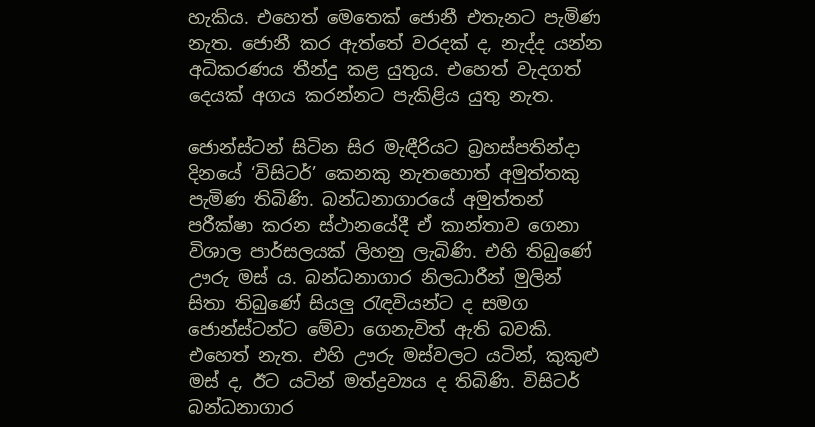හැකිය. එහෙත් මෙතෙක් ජොනී එතැනට පැමිණ නැත. ජොනී කර ඇත්තේ වරදක් ද, නැද්ද යන්න අධිකරණය තීන්දු කළ යුතුය. එහෙත් වැදගත් දෙයක් අගය කරන්නට පැකිළිය යුතු නැත.

ජොන්ස්ටන් සිටින සිර මැඳීරියට බ්‍රහස්පතින්දා දිනයේ ‘විසිටර්’ කෙනකු නැතහොත් අමුත්තකු පැමිණ තිබිණි. බන්ධනාගාරයේ අමුත්තන් පරීක්ෂා කරන ස්ථානයේදී ඒ කාන්තාව ගෙනා විශාල පාර්සලයක් ලිහනු ලැබිණි. එහි තිබුණේ ඌරු මස් ය. බන්ධනාගාර නිලධාරීන් මුලින් සිතා තිබුණේ සියලු රැඳවියන්ට ද සමග ජොන්ස්ටන්ට මේවා ගෙනැවිත් ඇති බවකි. එහෙත් නැත. එහි ඌරු මස්වලට යටින්, කුකුළු මස් ද, ඊට යටින් මත්ද්‍රව්‍යය ද තිබිණි. විසිටර් බන්ධනාගාර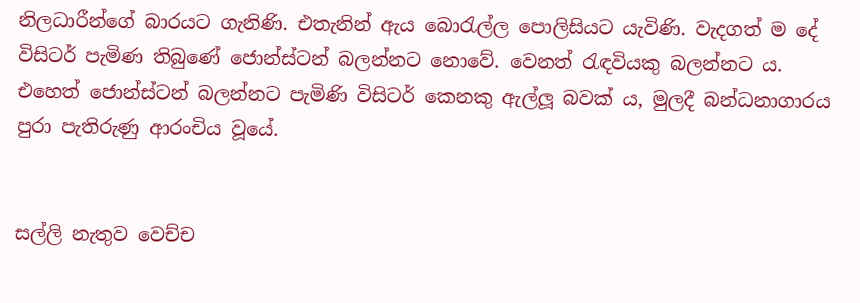නිලධාරීන්ගේ බාරයට ගැනිණි. එතැනින් ඇය බොරැල්ල පොලිසියට යැවිණි. වැදගත් ම දේ විසිටර් පැමිණ තිබුණේ ජොන්ස්ටන් බලන්නට නොවේ. වෙනත් රැඳවියකු බලන්නට ය. එහෙත් ජොන්ස්ටන් බලන්නට පැමිණි විසිටර් කෙනකු ඇල්ලූ බවක් ය, මුලදී බන්ධනාගාරය පුරා පැතිරුණු ආරංචිය වූයේ.


සල්ලි නැතුව වෙච්ච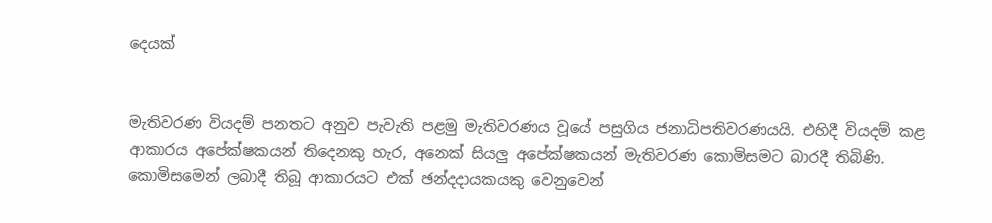දෙයක්


මැතිවරණ වියදම් පනතට අනුව පැවැති පළමු මැතිවරණය වූයේ පසුගිය ජනාධිපතිවරණයයි. එහිදී වියදම් කළ ආකාරය අපේක්ෂකයන් තිදෙනකු හැර, අනෙක් සියලු අපේක්ෂකයන් මැතිවරණ කොමිසමට බාරදී තිබිණි. කොමිසමෙන් ලබාදී තිබූ ආකාරයට එක් ඡන්දදායකයකු වෙනුවෙන්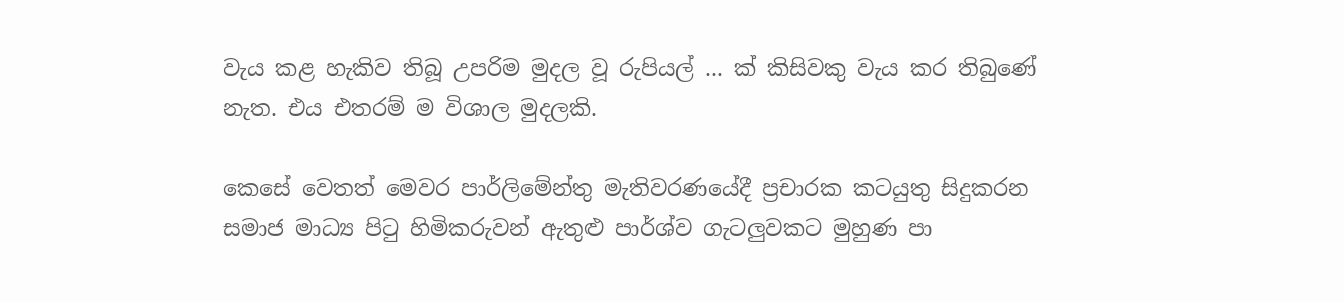වැය කළ හැකිව තිබූ උපරිම මුදල වූ රුපියල් ... ක් කිසිවකු වැය කර තිබුණේ නැත. එය එතරම් ම විශාල මුදලකි.

කෙසේ වෙතත් මෙවර පාර්ලිමේන්තු මැතිවරණයේදී ප්‍රචාරක කටයුතු සිදුකරන සමාජ මාධ්‍ය පිටු හිමිකරුවන් ඇතුළු පාර්ශ්ව ගැටලුවකට මුහුණ පා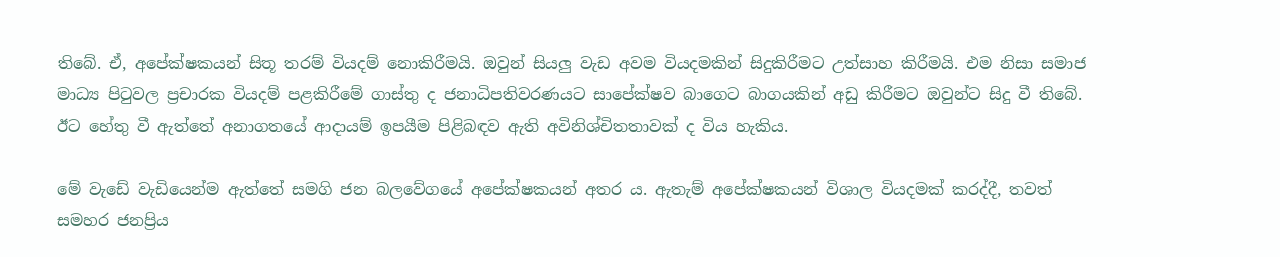තිබේ. ඒ, අපේක්ෂකයන් සිතූ තරම් වියදම් නොකිරීමයි. ඔවුන් සියලු වැඩ අවම වියදමකින් සිදුකිරීමට උත්සාහ කිරීමයි. එම නිසා සමාජ මාධ්‍ය පිටුවල ප්‍රචාරක වියදම් පළකිරීමේ ගාස්තු ද ජනාධිපතිවරණයට සාපේක්ෂව බාගෙට බාගයකින් අඩු කිරීමට ඔවුන්ට සිදු වී තිබේ. ඊට හේතු වී ඇත්තේ අනාගතයේ ආදායම් ඉපයීම පිළිබඳව ඇති අවිනිශ්චිතතාවක් ද විය හැකිය.

මේ වැඩේ වැඩියෙන්ම ඇත්තේ සමගි ජන බලවේගයේ අපේක්ෂකයන් අතර ය. ඇතැම් අපේක්ෂකයන් විශාල වියදමක් කරද්දී, තවත් සමහර ජනප්‍රිය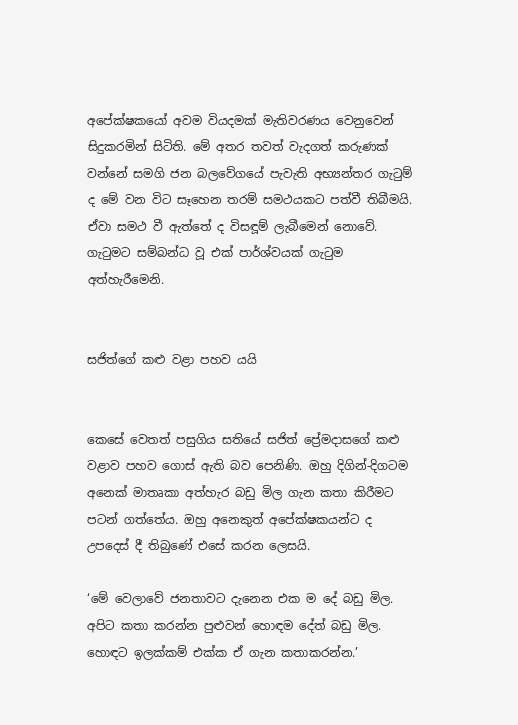අපේක්ෂකයෝ අවම වියදමක් මැතිවරණය වෙනුවෙන් සිදුකරමින් සිටිති. මේ අතර තවත් වැදගත් කරුණක් වන්නේ සමගි ජන බලවේගයේ පැවැති අභ්‍යන්තර ගැටුම් ද මේ වන විට සෑහෙන තරම් සමථයකට පත්වී තිබීමයි. ඒවා සමථ වී ඇත්තේ ද විසඳූම් ලැබීමෙන් නොවේ. ගැටුමට සම්බන්ධ වූ එක් පාර්ශ්වයක් ගැටුම අත්හැරීමෙනි.


සජිත්ගේ කළු වළා පහව යයි


කෙසේ වෙතත් පසුගිය සතියේ සජිත් ප්‍රේමදාසගේ කළු වළාව පහව ගොස් ඇති බව පෙනිණි. ඔහු දිගින්-දිගටම අනෙක් මාතෘකා අත්හැර බඩු මිල ගැන කතා කිරීමට පටන් ගත්තේය. ඔහු අනෙකුත් අපේක්ෂකයන්ට ද උපදෙස් දී තිබුණේ එසේ කරන ලෙසයි.

‘මේ වෙලාවේ ජනතාවට දැනෙන එක ම දේ බඩු මිල. අපිට කතා කරන්න පුළුවන් හොඳම දේත් බඩු මිල. හොඳට ඉලක්කම් එක්ක ඒ ගැන කතාකරන්න.’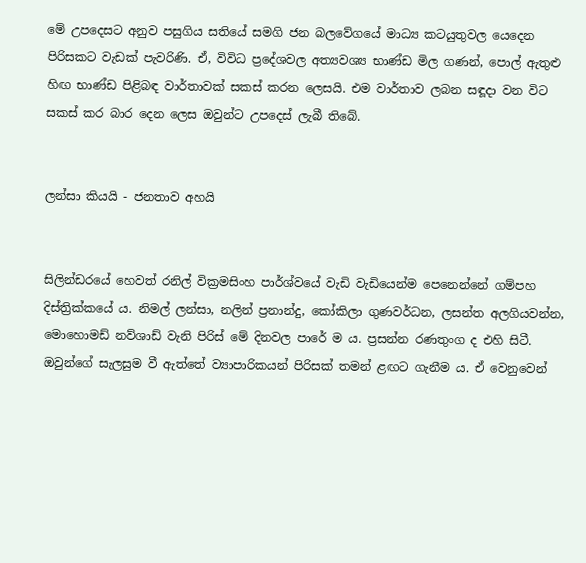මේ උපදෙසට අනුව පසුගිය සතියේ සමගි ජන බලවේගයේ මාධ්‍ය කටයුතුවල යෙදෙන පිරිසකට වැඩක් පැවරිණි. ඒ, විවිධ ප්‍රදේශවල අත්‍යවශ්‍ය භාණ්ඩ මිල ගණන්, පොල් ඇතුළු හිඟ භාණ්ඩ පිළිබඳ වාර්තාවක් සකස් කරන ලෙසයි. එම වාර්තාව ලබන සඳූදා වන විට සකස් කර බාර දෙන ලෙස ඔවුන්ට උපදෙස් ලැබී තිබේ.


ලන්සා කියයි - ජනතාව අහයි


සිලින්ඩරයේ හෙවත් රනිල් වික්‍රමසිංහ පාර්ශ්වයේ වැඩි වැඩියෙන්ම පෙනෙන්නේ ගම්පහ දිස්ත්‍රික්කයේ ය. නිමල් ලන්සා, නලින් ප්‍රනාන්දු, කෝකිලා ගුණවර්ධන, ලසන්ත අලගියවන්න, මොහොමඩ් නව්ශාඩ් වැනි පිරිස් මේ දිනවල පාරේ ම ය. ප්‍රසන්න රණතුංග ද එහි සිටී. ඔවුන්ගේ සැලසුම වී ඇත්තේ ව්‍යාපාරිකයන් පිරිසක් තමන් ළඟට ගැනීම ය. ඒ වෙනුවෙන්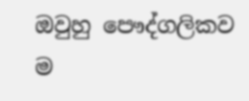ඔවුහු පෞද්ගලිකව ම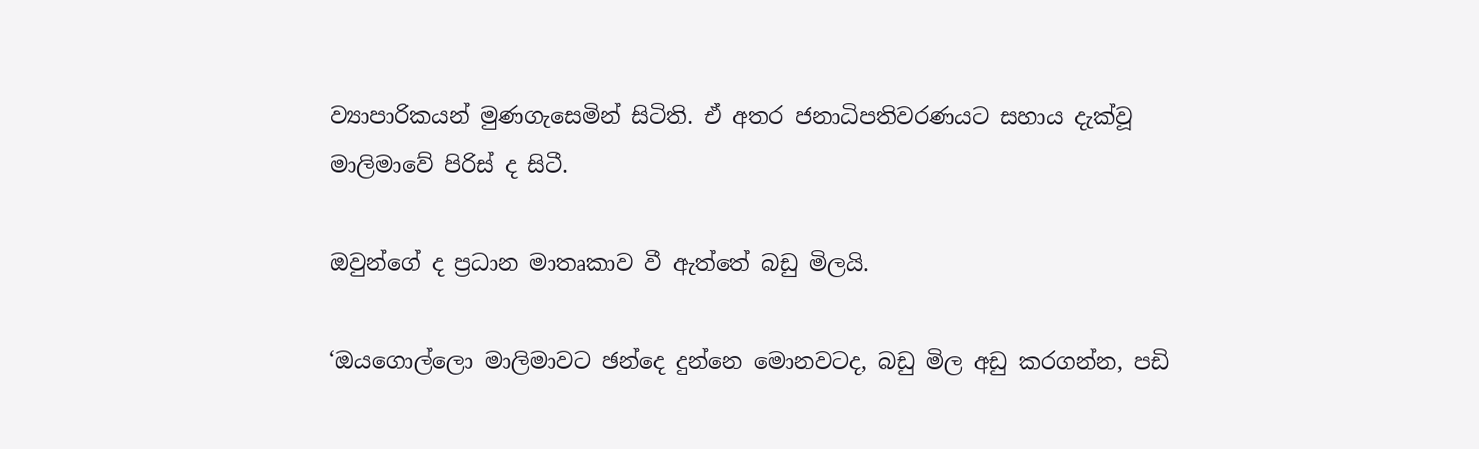ව්‍යාපාරිකයන් මුණගැසෙමින් සිටිති. ඒ අතර ජනාධිපතිවරණයට සහාය දැක්වූ මාලිමාවේ පිරිස් ද සිටී.

ඔවුන්ගේ ද ප්‍රධාන මාතෘකාව වී ඇත්තේ බඩු මිලයි.

‘ඔයගොල්ලො මාලිමාවට ඡන්දෙ දුන්නෙ මොනවටද, බඩු මිල අඩු කරගන්න, පඩි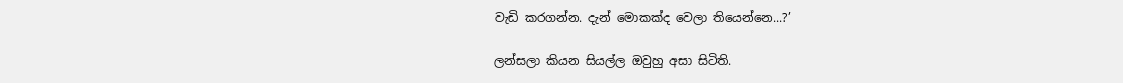වැඩි කරගන්න. දැන් මොකක්ද වෙලා තියෙන්නෙ...?’

ලන්සලා කියන සියල්ල ඔවුහු අසා සිටිති.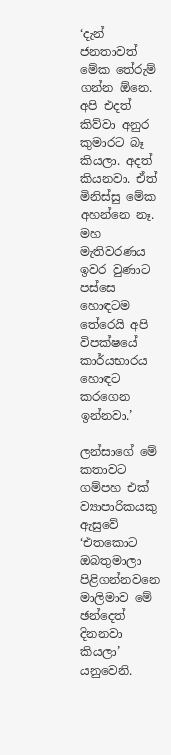‘දැන් ජනතාවත් මේක තේරුම් ගන්න ඕනෙ. අපි එදත් කිව්වා අනුර කුමාරට බෑ කියලා. අදත් කියනවා. ඒත් මිනිස්සු මේක අහන්නෙ නෑ. මහ මැතිවරණය ඉවර වුණාට පස්සෙ හොඳටම තේරෙයි අපි විපක්ෂයේ කාර්යභාරය හොඳට කරගෙන ඉන්නවා.’

ලන්සාගේ මේ කතාවට ගම්පහ එක් ව්‍යාපාරිකයකු ඇසුවේ ‘එතකොට ඔබතුමාලා පිළිගන්නවනෙ මාලිමාව මේ ඡන්දෙත් දිනනවා කියලා’ යනුවෙනි.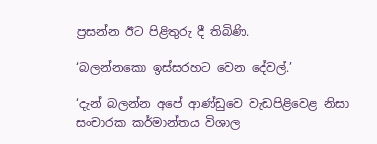ප්‍රසන්න ඊට පිළිතුරු දී තිබිණි.

‘බලන්නකො ඉස්සරහට වෙන දේවල්.’

‘දැන් බලන්න අපේ ආණ්ඩුවෙ වැඩපිළිවෙළ නිසා සංචාරක කර්මාන්තය විශාල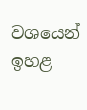වශයෙන් ඉහළ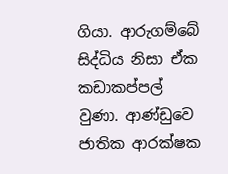ගියා. ආරුගම්බේ සිද්ධිය නිසා ඒක කඩාකප්පල් වුණා. ආණ්ඩුවෙ ජාතික ආරක්ෂක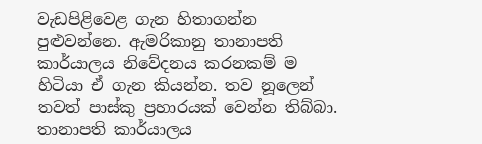වැඩපිළිවෙළ ගැන හිතාගන්න පුළුවන්නෙ. ඇමරිකානු තානාපති කාර්යාලය නිවේදනය කරනකම් ම හිටියා ඒ ගැන කියන්න. තව නූලෙන් තවත් පාස්කු ප්‍රහාරයක් වෙන්න තිබ්බා. තානාපති කාර්යාලය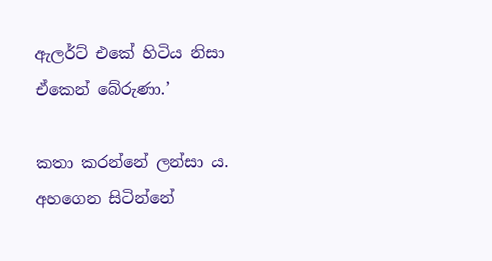ඇලර්ට් එකේ හිටිය නිසා ඒකෙන් බේරුණා.’

කතා කරන්නේ ලන්සා ය. අහගෙන සිටින්නේ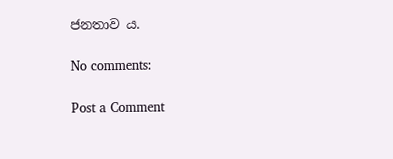ජනතාව ය.

No comments:

Post a Comment